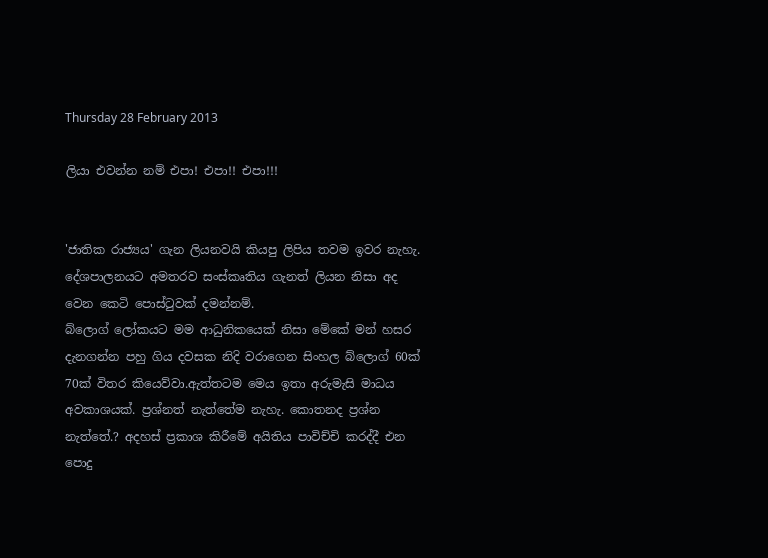Thursday 28 February 2013

ලියා එවන්න නම් එපා! එපා!! එපා!!!


'ජාතික රාජ්‍යය' ගැන ලියනවයි කියපු ලිපිය තවම ඉවර නැහැ. දේශපාලනයට අමතරව සංස්කෘතිය ගැනත් ලියන නිසා අද වෙන කෙටි පොස්ටුවක් දමන්නම්.
බ්ලොග් ලෝකයට මම ආධුනිකයෙක් නිසා මේකේ මන් හසර දැනගන්න පහු ගිය දවසක නිදි වරාගෙන සිංහල බ්ලොග් 60ක් 70ක් විතර කියෙව්වා.ඇත්තටම මෙය ඉතා අරුමැසි මාධය අවකාශයක්. ප්‍රශ්නත් නැත්තේම නැහැ. කොතනද ප්‍රශ්න නැත්තේ.? අදහස් ප්‍රකාශ කිරීමේ අයිතිය පාවිච්චි කරද්දී එන පොදු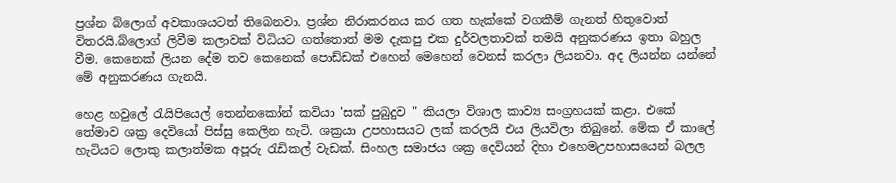ප්‍රශ්න බ්ලොග් අවකාශයටත් තිබෙනවා. ප්‍රශ්න නිරාකරනය කර ගත හැක්කේ වගකීම් ගැනත් හිතුවොත් විතරයි.බ්ලොග් ලිවීම කලාවක් විධියට ගත්තොත් මම දැකපු එක දුර්වලතාවක් තමයි අනුකරණය ඉතා බහුල වීම. කෙනෙක් ලියන දේම තව කෙනෙක් පොඩ්ඩක් එහෙන් මෙහෙන් වෙනස් කරලා ලියනවා. අද ලියන්න යන්නේ මේ අනුකරණය ගැනයි.

හෙළ හවුලේ රැයිපියෙල් තෙන්නකෝන් කවියා 'සක් පුබුදුව " කියලා විශාල කාව්‍ය සංග්‍රහයක් කළා. එකේ තේමාව ශක්‍ර දෙවියෝ පිස්සු කෙලින හැටි. ශක්‍රයා උපහාසයට ලක් කරලයි එය ලියවිලා තිබුනේ. මේක ඒ කාලේ හැටියට ලොකු කලාත්මක අපූරු රැඩිකල් වැඩක්. සිංහල සමාජය ශක්‍ර දෙවියන් දිහා එහෙමඋපහාසයෙන් බලල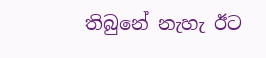තිබුනේ නැහැ ඊට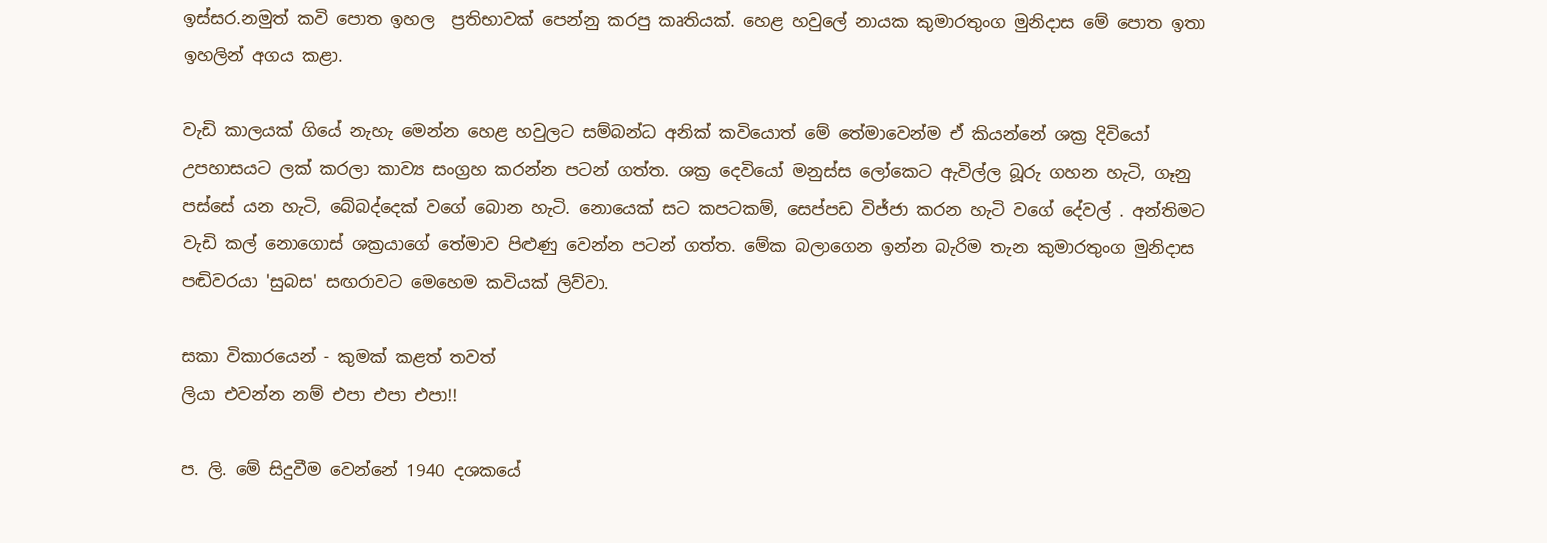ඉස්සර.නමුත් කවි පොත ඉහල  ප්‍රතිභාවක් පෙන්නු කරපු කෘතියක්. හෙළ හවුලේ නායක කුමාරතුංග මුනිදාස මේ පොත ඉතා ඉහලින් අගය කළා.

වැඩි කාලයක් ගියේ නැහැ මෙන්න හෙළ හවුලට සම්බන්ධ අනික් කවියොත් මේ තේමාවෙන්ම ඒ කියන්නේ ශක්‍ර දිවියෝ උපහාසයට ලක් කරලා කාව්‍ය සංග්‍රහ කරන්න පටන් ගත්ත. ශක්‍ර දෙවියෝ මනුස්ස ලෝකෙට ඇවිල්ල බූරු ගහන හැටි, ගෑනු පස්සේ යන හැටි, බේබද්දෙක් වගේ බොන හැටි. නොයෙක් සට කපටකම්, සෙප්පඩ විජ්ජා කරන හැටි වගේ දේවල් . අන්තිමට වැඩි කල් නොගොස් ශක්‍රයාගේ තේමාව පිළුණු වෙන්න පටන් ගත්ත. මේක බලාගෙන ඉන්න බැරිම තැන කුමාරතුංග මුනිදාස පඬිවරයා 'සුබස' සඟරාවට මෙහෙම කවියක් ලිව්වා.

සකා විකාරයෙන් - කුමක් කළත් තවත්
ලියා එවන්න නම් එපා එපා එපා!!

ප. ලි. මේ සිදුවීම වෙන්නේ 1940 දශකයේ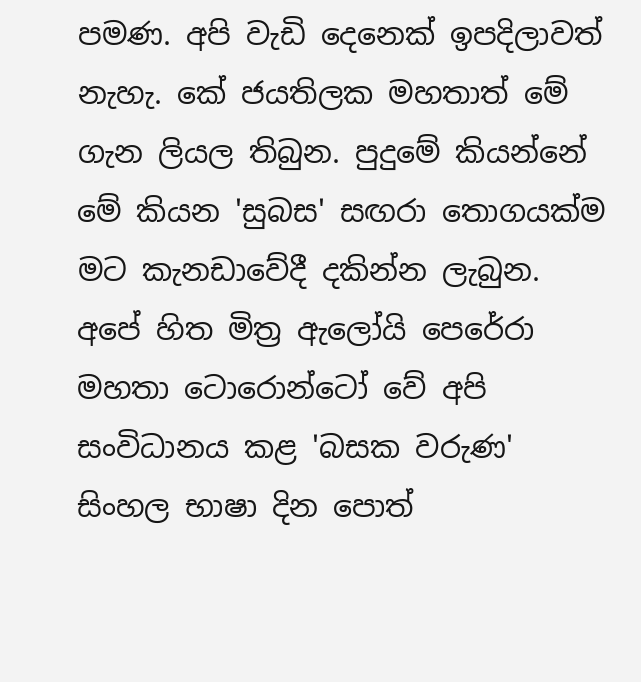පමණ. අපි වැඩි දෙනෙක් ඉපදිලාවත් නැහැ. කේ ජයතිලක මහතාත් මේ ගැන ලියල තිබුන. පුදුමේ කියන්නේ මේ කියන 'සුබස' සඟරා තොගයක්ම මට කැනඩාවේදී දකින්න ලැබුන. අපේ හිත මිත්‍ර ඇලෝයි පෙරේරා මහතා ටොරොන්ටෝ වේ අපි සංවිධානය කළ 'බසක වරුණ' සිංහල භාෂා දින පොත්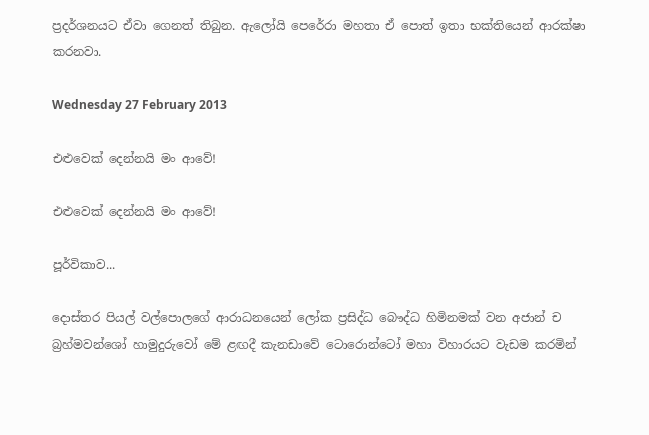ප්‍රදර්ශනයට ඒවා ගෙනත් තිබුන. ඇලෝයි පෙරේරා මහතා ඒ පොත් ඉතා භක්තියෙන් ආරක්ෂා කරනවා.

Wednesday 27 February 2013

එළුවෙක් දෙන්නයි මං ආවේ!

එළුවෙක් දෙන්නයි මං ආවේ!

පූර්විකාව...

දොස්තර පියල් වල්පොලගේ ආරාධනයෙන් ලෝක ප්‍රසිද්ධ බෞද්ධ හිමිනමක් වන අජාන් ච බ්‍රහ්මවන්ශෝ හාමුදුරුවෝ මේ ළඟදී කැනඩාවේ ටොරොන්ටෝ මහා විහාරයට වැඩම කරමින්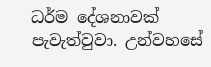ධර්ම දේශනාවක් පැවැත්වුවා. උන්වහසේ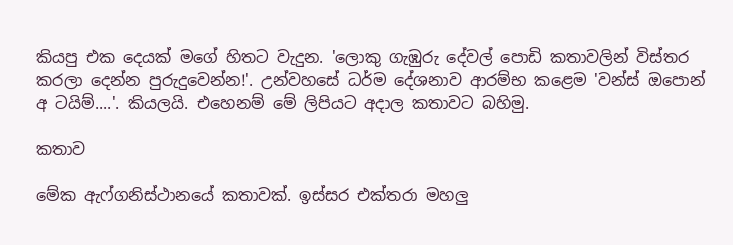කියපු එක දෙයක් මගේ හිතට වැදුන. 'ලොකු ගැඹුරු දේවල් පොඩි කතාවලින් විස්තර කරලා දෙන්න පුරුදුවෙන්න!'. උන්වහසේ ධර්ම දේශනාව ආරම්භ කළෙම 'වන්ස් ඔපොන් අ ටයිම්....'. කියලයි. එහෙනම් මේ ලිපියට අදාල කතාවට බහිමු.

කතාව

මේක ඇෆ්ගනිස්ථානයේ කතාවක්. ඉස්සර එක්තරා මහලු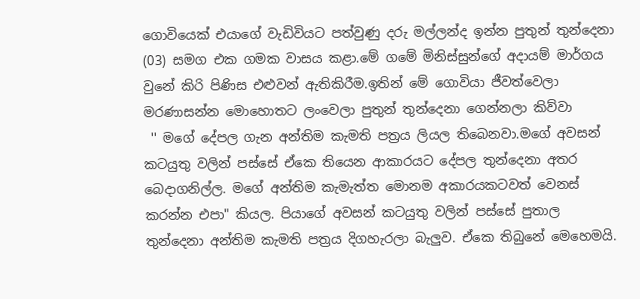ගොවියෙක් එයාගේ වැඩිවියට පත්වුණු දරු මල්ලන්ද ඉන්න පුතුන් තුන්දෙනා (03) සමග එක ගමක වාසය කළා.මේ ගමේ මිනිස්සුන්ගේ අදායම් මාර්ගය වුනේ කිරි පිණිස එළුවන් ඇතිකිරීම.ඉතින් මේ ගොවියා ජීවත්වෙලා මරණාසන්න මොහොතට ලංවෙලා පුතුන් තුන්දෙනා ගෙන්නලා කිව්වා
 '' මගේ දේපල ගැන අන්තිම කැමති පත්‍රය ලියල තිබෙනවා.මගේ අවසන් කටයුතු වලින් පස්සේ ඒකෙ තියෙන ආකාරයට දේපල තුන්දෙනා අතර බෙදාගනිල්ල. මගේ අන්තිම කැමැත්ත මොනම අකාරයකටවත් වෙනස් කරන්න එපා" කියල. පියාගේ අවසන් කටයුතු වලින් පස්සේ පුතාල තුන්දෙනා අන්තිම කැමති පත්‍රය දිගහැරලා බැලුව. ඒකෙ තිබුනේ මෙහෙමයි.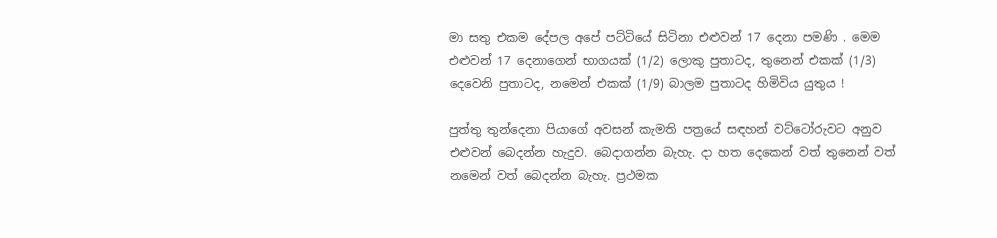මා සතු එකම දේපල අපේ පට්ටියේ සිටිනා එළුවන් 17 දෙනා පමණි . මෙම එළුවන් 17 දෙනාගෙන් භාගයක් (1/2) ලොකු පුතාටද, තුනෙන් එකක් (1/3) දෙවෙනි පුතාටද, නමෙන් එකක් (1/9) බාලම පුතාටද හිමිවිය යුතුය !

පුත්තු තුන්දෙනා පියාගේ අවසන් කැමති පත්‍රයේ සඳහන් වට්ටෝරුවට අනුව එළුවන් බෙදන්න හැදුව. බෙදාගන්න බැහැ. දා හත දෙකෙන් වත් තුනෙන් වත් නමෙන් වත් බෙදන්න බැහැ. ප්‍රථමක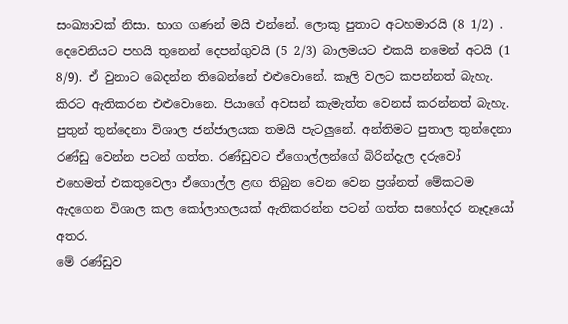සංඛ්‍යාවක් නිසා. භාග ගණන් මයි එන්නේ. ලොකු පුතාට අටහමාරයි (8 1/2) . දෙවෙනියට පහයි තුනෙන් දෙපන්ගුවයි (5 2/3) බාලමයට එකයි නමෙන් අටයි (1 8/9). ඒ වුනාට බෙදන්න තිබෙන්නේ එළුවොනේ. කෑලි වලට කපන්නත් බැහැ. කිරට ඇතිකරන එළුවොනෙ. පියාගේ අවසන් කැමැත්ත වෙනස් කරන්නත් බැහැ.
පුතුන් තුන්දෙනා විශාල ජන්ජාලයක තමයි පැටලුනේ. අන්තිමට පුතාල තුන්දෙනා රණ්ඩු වෙන්න පටන් ගත්ත. රණ්ඩුවට ඒගොල්ලන්ගේ බිරින්දැල දරුවෝ එහෙමත් එකතුවෙලා ඒගොල්ල ළඟ තිබුන වෙන වෙන ප්‍රශ්නත් මේකටම ඇදගෙන විශාල කල කෝලාහලයක් ඇතිකරන්න පටන් ගත්ත සහෝදර නෑදෑයෝ අතර.
මේ රණ්ඩුව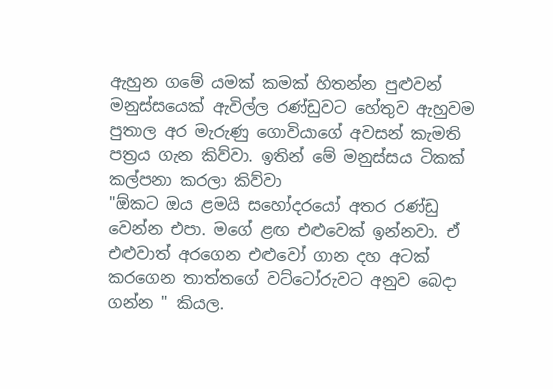ඇහුන ගමේ යමක් කමක් හිතන්න පුළුවන් මනුස්සයෙක් ඇවිල්ල රණ්ඩුවට හේතුව ඇහුවම පුතාල අර මැරුණු ගොවියාගේ අවසන් කැමති පත්‍රය ගැන කිව්වා. ඉතින් මේ මනුස්සය ටිකක් කල්පනා කරලා කිව්වා
"ඕකට ඔය ළමයි සහෝදරයෝ අතර රණ්ඩු වෙන්න එපා. මගේ ළඟ එළුවෙක් ඉන්නවා. ඒ එළුවාත් අරගෙන එළුවෝ ගාන දහ අටක් කරගෙන තාත්තගේ වට්ටෝරුවට අනුව බෙදා ගන්න " කියල.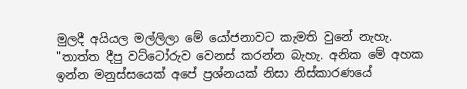මුලදී අයියල මල්ලිලා මේ යෝජනාවට කැමති වුනේ නැහැ.
"තාත්ත දීපු වට්ටෝරුව වෙනස් කරන්න බැහැ. අනික මේ අහක ඉන්න මනුස්සයෙක් අපේ ප්‍රශ්නයක් නිසා නිස්කාරණයේ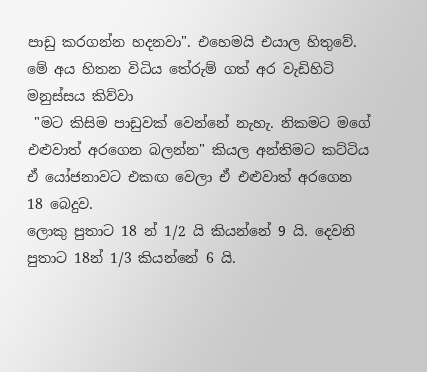පාඩු කරගන්න හදනවා". එහෙමයි එයාල හිතුවේ.
මේ අය හිතන විධිය තේරුම් ගත් අර වැඩිහිටි මනුස්සය කිව්වා
 "මට කිසිම පාඩුවක් වෙන්නේ නැහැ. නිකමට මගේ එළුවාත් අරගෙන බලන්න" කියල අන්තිමට කට්ටිය ඒ යෝජනාවට එකඟ වෙලා ඒ එළුවාත් අරගෙන 18 බෙදුව.
ලොකු පුතාට 18 න් 1/2 යි කියන්නේ 9 යි. දෙවනි පුතාට 18න් 1/3 කියන්නේ 6 යි.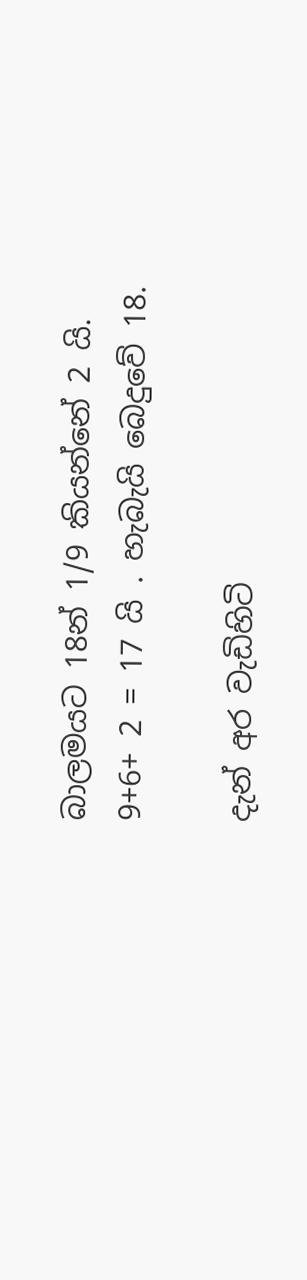බාලමයට 18න් 1/9 කියන්නේ 2 යි.
9+6+ 2 = 17 යි . හැබැයි බෙදුවේ 18.

දැන් අර වැඩිහිටි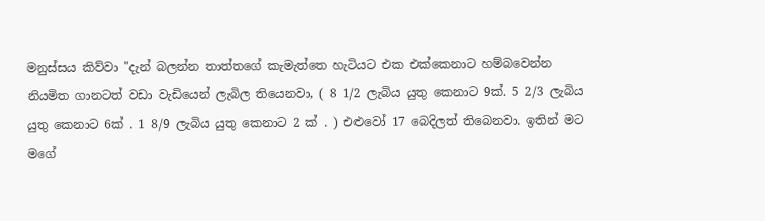මනුස්සය කිව්වා "දැන් බලන්න තාත්තගේ කැමැත්තෙ හැටියට එක එක්කෙනාට හම්බවෙන්න නියමිත ගානටත් වඩා වැඩියෙන් ලැබිල තියෙනවා, ( 8 1/2 ලැබිය යුතු කෙනාට 9ක්. 5 2/3 ලැබිය යුතු කෙනාට 6ක් . 1 8/9 ලැබිය යුතු කෙනාට 2 ක් . ) එළුවෝ 17 බෙදිලත් තිබෙනවා. ඉතින් මට මගේ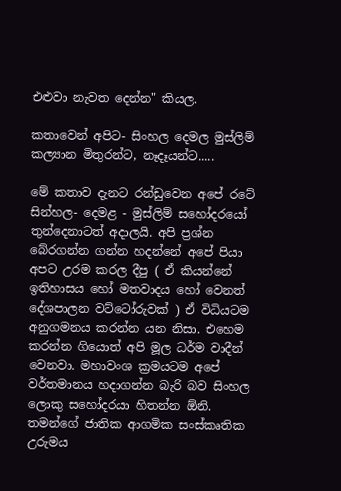එළුවා නැවත දෙන්න" කියල.

කතාවෙන් අපිට- සිංහල දෙමල මුස්ලිම් කල්‍යාන මිතුරන්ට, නෑදෑයන්ට.....

මේ කතාව දැනට රන්ඩුවෙන අපේ රටේ සින්හල- දෙමළ - මුස්ලිම් සහෝදරයෝ තුන්දෙනාටත් අදාලයි. අපි ප්‍රශ්න බේරගන්න ගන්න හදන්නේ අපේ පියා අපට උරම කරල දීපු ( ඒ කියන්නේ ඉතිහාසය හෝ මතවාදය හෝ වෙනත් දේශපාලන වට්ටෝරුවක් ) ඒ විධියටම අනුගමනය කරන්න යන නිසා. එහෙම කරන්න ගියොත් අපි මූල ධර්ම වාදීන් වෙනවා. මහාවංශ ක්‍රමයටම අපේ වර්තමානය හදාගන්න බැරි බව සිංහල ලොකු සහෝදරයා හිතන්න ඕනි. තමන්ගේ ජාතික ආගමික සංස්කෘතික උරුමය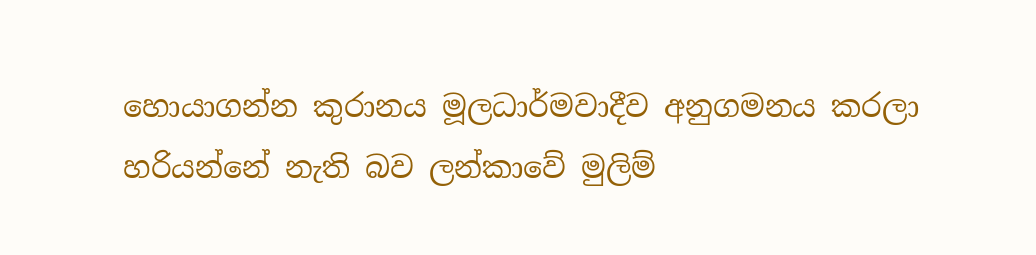හොයාගන්න කුරානය මූලධාර්මවාදීව අනුගමනය කරලා හරියන්නේ නැති බව ලන්කාවේ මුලිම්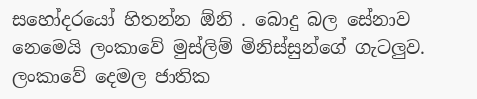සහෝදරයෝ හිතන්න ඕනි . බොදු බල සේනාව නෙමෙයි ලංකාවේ මුස්ලිම් මිනිස්සුන්ගේ ගැටලුව. ලංකාවේ දෙමල ජාතික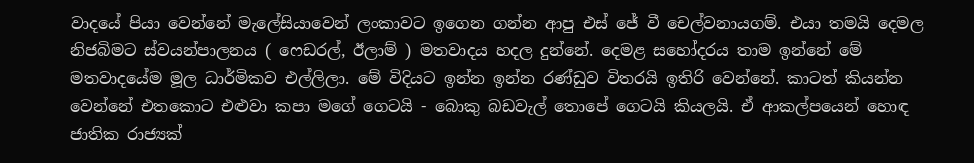වාදයේ පියා වෙන්නේ මැලේසියාවෙන් ලංකාවට ඉගෙන ගන්න ආපු එස් ජේ වී චෙල්වනායගම්. එයා තමයි දෙමල නිජබිමට ස්වයන්පාලනය ( ෆෙඩරල්, ඊලාම් ) මතවාදය හදල දුන්නේ. දෙමළ සහෝදරය තාම ඉන්නේ මේ මතවාදයේම මූල ධාර්මිකව එල්ලිලා. මේ විදියට ඉන්න ඉන්න රණ්ඩුව විතරයි ඉතිරි වෙන්නේ. කාටත් කියන්න වෙන්නේ එතකොට එළුවා කපා මගේ ගෙටයි - බොකු බඩවැල් තොපේ ගෙටයි කියලයි. ඒ ආකල්පයෙන් හොඳ ජාතික රාජ්‍යක්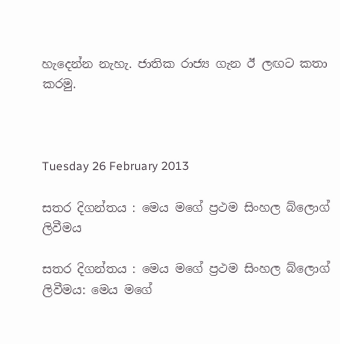හැදෙන්න නැහැ. ජාතික රාජ්‍ය ගැන ඊ ලඟට කතා කරමු.



Tuesday 26 February 2013

සතර දිගන්තය : මෙය මගේ ප්‍රථම සිංහල බ්ලොග් ලිවීමය

සතර දිගන්තය : මෙය මගේ ප්‍රථම සිංහල බ්ලොග් ලිවීමය: මෙය මගේ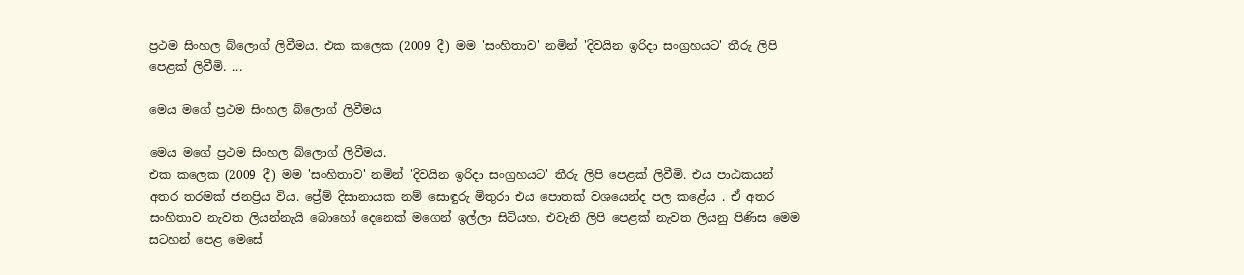ප්‍රථම සිංහල බ්ලොග් ලිවීමය. එක කලෙක (2009 දී) මම 'සංහිතාව' නමින් 'දිවයින ඉරිදා සංග්‍රහයට' තීරු ලිපි පෙළක් ලිවීමි. ...

මෙය මගේ ප්‍රථම සිංහල බ්ලොග් ලිවීමය

මෙය මගේ ප්‍රථම සිංහල බ්ලොග් ලිවීමය.
එක කලෙක (2009 දී) මම 'සංහිතාව' නමින් 'දිවයින ඉරිදා සංග්‍රහයට' තීරු ලිපි පෙළක් ලිවීමි. එය පාඨකයන් අතර තරමක් ජනප්‍රිය විය. ප්‍රේම් දිසානායක නම් සොඳුරු මිතුරා එය පොතක් වශයෙන්ද පල කළේය . ඒ අතර සංහිතාව නැවත ලියන්නැයි බොහෝ දෙනෙක් මගෙන් ඉල්ලා සිටියහ. එවැනි ලිපි පෙළක් නැවත ලියනු පිණිස මෙම සටහන් පෙළ මෙසේ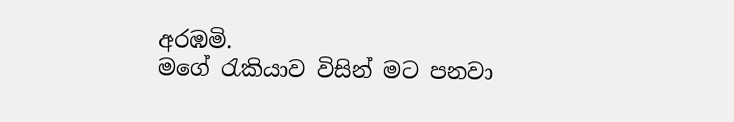අරඹමි.
මගේ රැකියාව විසින් මට පනවා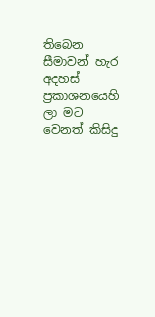තිබෙන සීමාවන් හැර අදහස් ප්‍රකාශනයෙහි ලා මට වෙනත් කිසිදු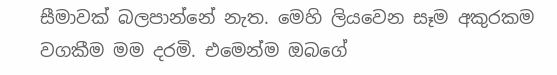සීමාවක් බලපාන්නේ නැත. මෙහි ලියවෙන සෑම අකුරකම වගකීම මම දරමි. එමෙන්ම ඔබගේ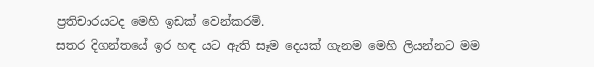ප්‍රතිචාරයටද මෙහි ඉඩක් වෙන්කරමි.
සතර දිගන්තයේ ඉර හඳ යට ඇති සෑම දෙයක් ගැනම මෙහි ලියන්නට මම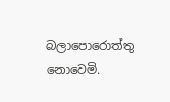බලාපොරොත්තු නොවෙමි.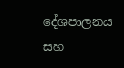දේශපාලනය සහ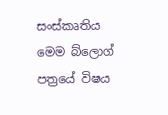සංස්කෘතිය මෙම බ්ලොග් පත්‍රයේ විෂය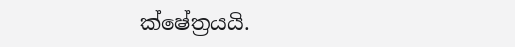ක්ෂේත්‍රයයි.